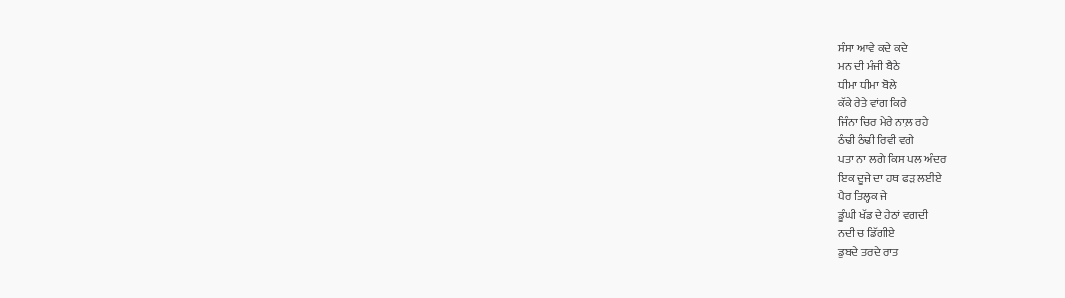ਸੰਸਾ ਆਵੇ ਕਦੇ ਕਦੇ
ਮਨ ਦੀ ਮੰਜੀ ਬੈਠੇ
ਧੀਮਾ ਧੀਮਾ ਬੋਲੇ
ਕੱਕੇ ਰੇਤੇ ਵਾਂਗ ਕਿਰੇ
ਜਿੰਨਾ ਚਿਰ ਮੇਰੇ ਨਾਲ਼ ਰਹੇ
ਠੰਢੀ ਠੰਢੀ ਰਿਵੀ ਵਗੇ
ਪਤਾ ਨਾ ਲਗੇ ਕਿਸ ਪਲ ਅੰਦਰ
ਇਕ ਦੂਜੇ ਦਾ ਹਥ ਫੜ ਲਈਏ
ਪੈਰ ਤਿਲ੍ਹਕ ਜੇ
ਡੂੰਘੀ ਖੱਡ ਦੇ ਹੇਠਾਂ ਵਗਦੀ
ਨਦੀ ਚ ਡਿੱਗੀਏ
ਡੁਬਦੇ ਤਰਦੇ ਰਾਤ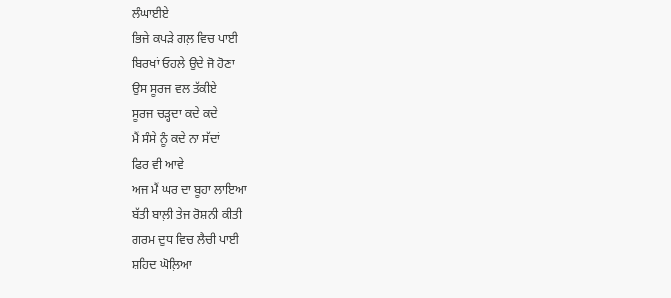ਲੰਘਾਈਏ
ਭਿਜੇ ਕਪੜੇ ਗਲ਼ ਵਿਚ ਪਾਈ
ਬਿਰਖਾਂ ਓਹਲੇ ਉਦੇ ਜੋ ਹੋਣਾ
ਉਸ ਸੂਰਜ ਵਲ ਤੱਕੀਏ
ਸੂਰਜ ਚੜ੍ਹਦਾ ਕਦੇ ਕਦੇ
ਮੈਂ ਸੰਸੇ ਨੂੰ ਕਦੇ ਨਾ ਸੱਦਾਂ
ਫਿਰ ਵੀ ਆਵੇ
ਅਜ ਮੈਂ ਘਰ ਦਾ ਬੂਹਾ ਲਾਇਆ
ਬੱਤੀ ਬਾਲ਼ੀ ਤੇਜ ਰੋਸ਼ਨੀ ਕੀਤੀ
ਗਰਮ ਦੁਧ ਵਿਚ ਲੈਚੀ ਪਾਈ
ਸ਼ਹਿਦ ਘੋਲ਼ਿਆ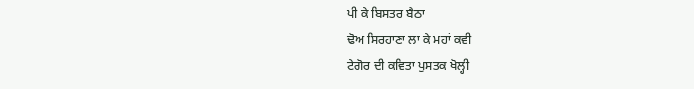ਪੀ ਕੇ ਬਿਸਤਰ ਬੈਠਾ
ਢੋਅ ਸਿਰਹਾਣਾ ਲਾ ਕੇ ਮਹਾਂ ਕਵੀ
ਟੇਗੋਰ ਦੀ ਕਵਿਤਾ ਪੁਸਤਕ ਖੋਲ੍ਹੀ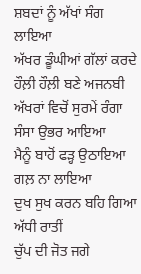ਸ਼ਬਦਾਂ ਨੂੰ ਅੱਖਾਂ ਸੰਗ ਲਾਇਆ
ਅੱਖਰ ਡੂੰਘੀਆਂ ਗੱਲਾਂ ਕਰਦੇ
ਹੌਲ਼ੀ ਹੌਲ਼ੀ ਬਣੇ ਅਜਨਬੀ
ਅੱਖਰਾਂ ਵਿਚੋਂ ਸੁਰਮੇਂ ਰੰਗਾ
ਸੰਸਾ ਉਭਰ ਆਇਆ
ਮੈਨੂੰ ਬਾਹੋਂ ਫੜ੍ਹ ਉਠਾਇਆ
ਗਲ਼ ਨਾ ਲਾਇਆ
ਦੁਖ ਸੁਖ ਕਰਨ ਬਹਿ ਗਿਆ
ਅੱਧੀ ਰਾਤੀਂ
ਚੁੱਪ ਦੀ ਜੋਤ ਜਗੇ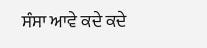ਸੰਸਾ ਆਵੇ ਕਦੇ ਕਦੇ